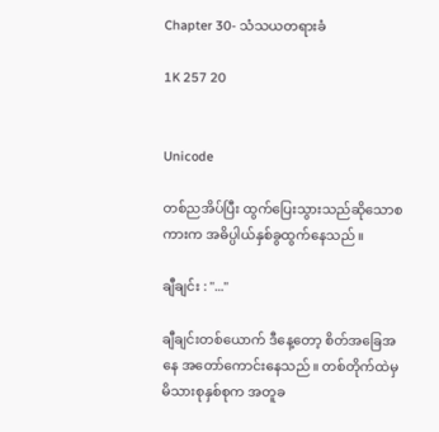Chapter 30- သံသယတရားခံ

1K 257 20


Unicode

တစ်ညအိပ်ပြီး ထွက်ပြေးသွားသည်‌ဆိုသောစကားက အဓိပ္ပါယ်နှစ်ခွထွက်နေသည်။

ချီချင်း : "..."

ချီချင်းတစ်ယောက် ဒီနေ့တော့ စိတ်အခြေအနေ အတော်ကောင်းနေသည်။ တစ်တိုက်ထဲမှ မိသားစုနှစ်စုက အတူခ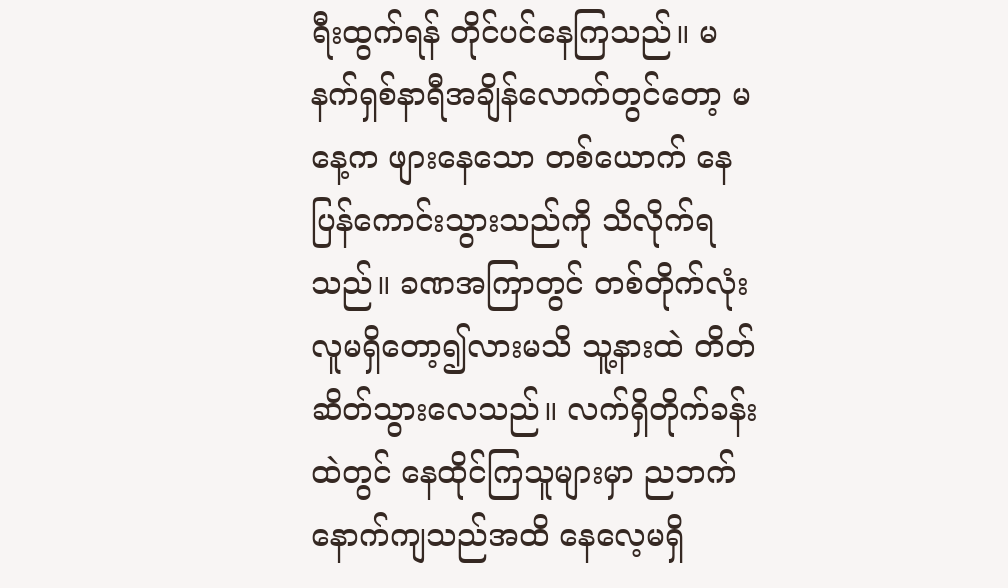ရီးထွက်ရန် တိုင်ပင်နေကြသည်။ မနက်ရှစ်နာရီအချိန်လောက်တွင်တော့ မနေ့က ဖျားနေသော တစ်ယောက် နေပြန်ကောင်းသွားသည်ကို သိလိုက်ရသည်။ ခဏအကြာတွင် တစ်တိုက်လုံး လူမရှိတော့၍လားမသိ သူ့နားထဲ တိတ်ဆိတ်သွားလေသည်။ လက်ရှိတိုက်ခန်းထဲတွင် နေထိုင်ကြသူများမှာ ညဘက်နောက်ကျသည်အထိ နေလေ့မရှိ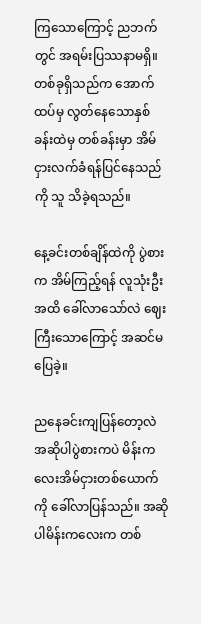ကြသောကြောင့် ညဘက်တွင် အရမ်းပြဿနာမရှိ။ တစ်ခုရှိသည်က အောက်ထပ်မှ လွတ်နေသောနှစ်ခန်းထဲမှ တစ်ခန်းမှာ အိမ်ငှားလက်ခံရန်ပြင်နေသည်ကို သူ သိခဲ့ရသည်။

နေ့ခင်းတစ်ချိန်ထဲကို ပွဲစားက အိမ်ကြည့်ရန် လူသုံးဦးအထိ ခေါ်လာသော်လဲ ဈေးကြီးသောကြောင့် အဆင်မပြေခဲ့။

ညနေခင်းကျပြန်တော့လဲ အဆိုပါပွဲစားကပဲ မိန်းကလေးအိမ်ငှားတစ်ယောက်ကို ခေါ်လာပြန်သည်။ အဆိုပါမိန်းကလေးက တစ်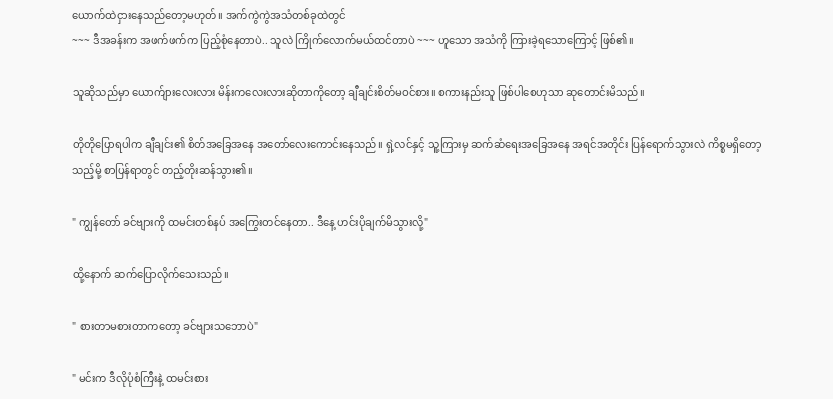ယောက်ထဲငှားနေသည်တော့မဟုတ်။ အက်ကွဲကွဲအသံတစ်ခုထဲတွင်
~~~ ဒီအခန်းက အဖက်ဖက်က ပြည့်စုံနေတာပဲ.. သူလဲ ကြိုက်လောက်မယ်ထင်တာပဲ ~~~ ဟူသော အသံကို ကြားခဲ့ရသောကြောင့် ဖြစ်၏။

သူဆိုသည်မှာ ယောက်ျားလေးလား မိန်းကလေးလားဆိုတာကိုတော့ ချီချင်းစိတ်မဝင်စား။ စကားနည်းသူ ဖြစ်ပါစေဟုသာ ဆုတောင်းမိသည်။

တိုတိုပြောရပါက ချီချင်း၏ စိတ်အခြေအနေ အတော်လေးကောင်းနေသည်။ ရှဲ့လင်နှင့် သူ့ကြားမှ ဆက်‌ဆံရေးအခြေအနေ အရင်အတိုင်း ပြန်ရောက်သွားလဲ ကိစ္စမရှိတော့သည့်မို့ စာပြန်ရာတွင် တည့်တိုးဆန်သွား၏။

" ကျွန်တော် ခင်ဗျားကို ထမင်းတစ်နပ် အကြွေးတင်နေတာ.. ဒီနေ့ ဟင်းပိုချက်မိသွားလို့"

ထို့နောက် ဆက်ပြောလိုက်သေးသည်။

" စားတာမစားတာကတော့ ခင်ဗျားသဘောပဲ"

" မင်းက ဒီလိုပုံစံကြီးနဲ့ ထမင်းစား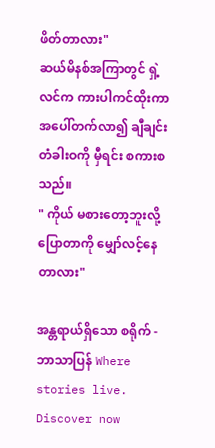ဖိတ်တာလား"
ဆယ်မိနစ်အကြာတွင် ရှဲ့လင်က ကားပါကင်ထိုးကာ အပေါ်တက်လာ၍ ချီချင်းတံခါးဝကို မှီရင်း စကားစသည်။
" ကိုယ် မစားတော့ဘူးလို့ပြောတာကို မျှော်လင့်နေတာလား"

အန္တရာယ်ရှိသော စရိုက် - ဘာသာပြန် Where stories live. Discover now